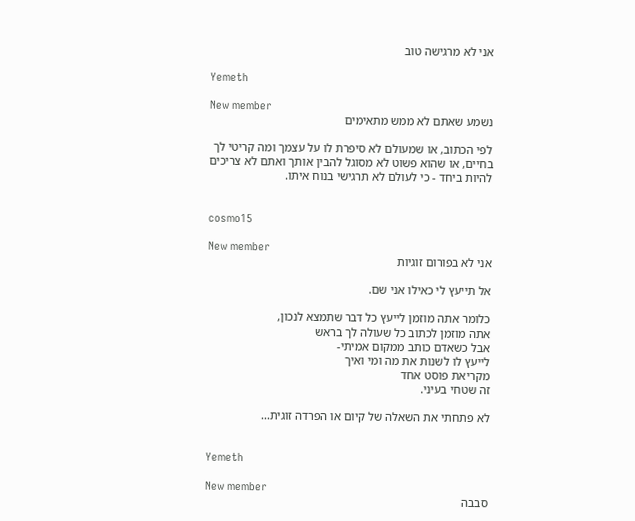אני לא מרגישה טוב

Yemeth

New member
נשמע שאתם לא ממש מתאימים

לפי הכתוב, או שמעולם לא סיפרת לו על עצמך ומה קריטי לך בחיים, או שהוא פשוט לא מסוגל להבין אותך ואתם לא צריכים להיות ביחד - כי לעולם לא תרגישי בנוח איתו.


cosmo15

New member
אני לא בפורום זוגיות

אל תייעץ לי כאילו אני שם.

כלומר אתה מוזמן לייעץ כל דבר שתמצא לנכון,
אתה מוזמן לכתוב כל שעולה לך בראש
אבל כשאדם כותב ממקום אמיתי-
לייעץ לו לשנות את מה ומי ואיך
מקריאת פוסט אחד
זה שטחי בעיני.

לא פתחתי את השאלה של קיום או הפרדה זוגית...


Yemeth

New member
סבבה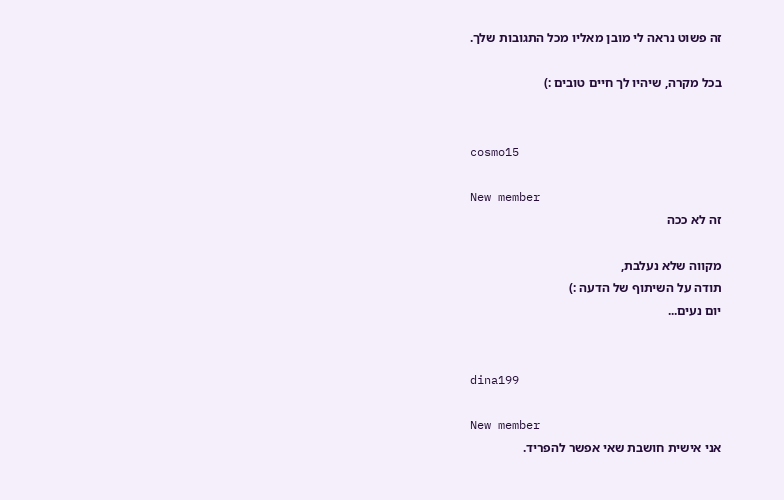זה פשוט נראה לי מובן מאליו מכל התגובות שלך.

בכל מקרה, שיהיו לך חיים טובים :)


cosmo15

New member
זה לא ככה

מקווה שלא נעלבת,
תודה על השיתוף של הדעה :)
יום נעים...


dina199

New member
אני אישית חושבת שאי אפשר להפריד.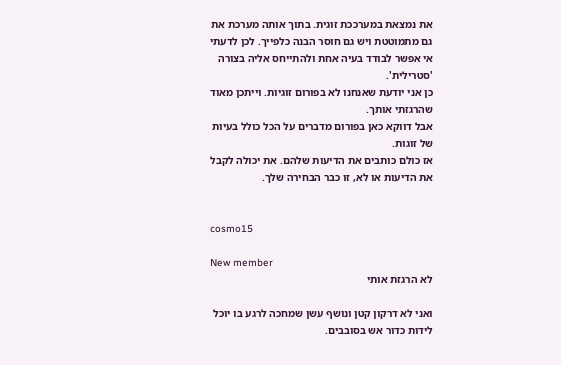את נמצאת במערככת זוגית. בתוך אותה מערכת את גם מתמוטטת ויש גם חוסר הבנה כלפייך. לכן לדעתי אי אפשר לבודד בעיה אחת ולהתייחס אליה בצורה 'סטרילית'.
כן אני יודעת שאנחנו לא בפורום זוגיות. וייתכן מאוד שהרגזתי אותך.
אבל דווקא כאן בפורום מדברים על הכל כולל בעיות של זוגות.
אז כולם כותבים את הדיעות שלהם. את יכולה לקבל את הדיעות או לא, זו כבר הבחירה שלך.


cosmo15

New member
לא הרגזת אותי

ואני לא דרקון קטן ונושף עשן שמחכה לרגע בו יוכל לידות כדור אש בסובבים.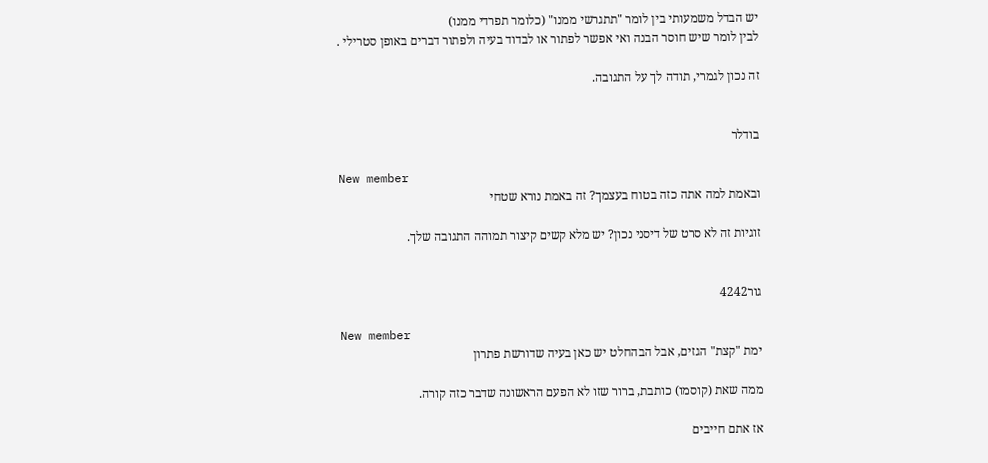יש הבדל משמעותי בין לומר "תתגרשי ממנו" (כלומר תפרדי ממנו)
לבין לומר שיש חוסר הבנה ואי אפשר לפתור או לבדוד בעיה ולפתור דברים באופן סטרילי .

זה נכון לגמרי, תודה לך על התגובה.


בודלר

New member
ובאמת למה אתה כזה בטוח בעצמך? זה באמת נורא שטחי

זוגיות זה לא סרט של דיסני נכון? יש מלא קשים קיצור תמוהה התגובה שלך.


גור4242

New member
ימת "קצת" הגזים, אבל הבהחלט יש כאן בעיה שדורשת פתרון

ממה שאת (קוסמו) כותבת, ברור שזו לא הפעם הראשונה שדבר כזה קורה.

אז אתם חייבים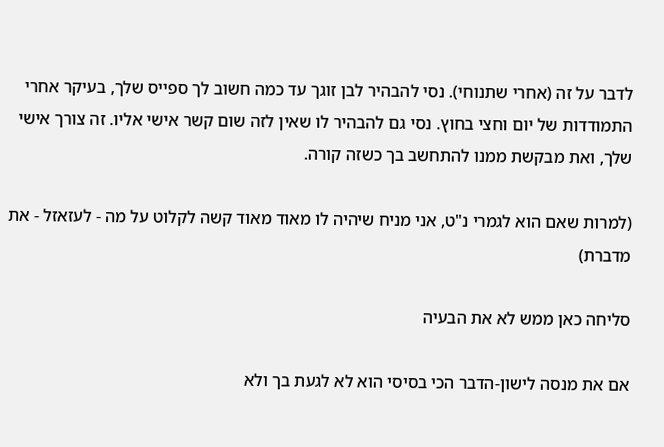לדבר על זה (אחרי שתנוחי). נסי להבהיר לבן זוגך עד כמה חשוב לך ספייס שלך, בעיקר אחרי התמודדות של יום וחצי בחוץ. נסי גם להבהיר לו שאין לזה שום קשר אישי אליו. זה צורך אישי שלך, ואת מבקשת ממנו להתחשב בך כשזה קורה.

(למרות שאם הוא לגמרי נ"ט, אני מניח שיהיה לו מאוד מאוד קשה לקלוט על מה - לעזאזל - את מדברת)

סליחה כאן ממש לא את הבעיה

אם את מנסה לישון-הדבר הכי בסיסי הוא לא לגעת בך ולא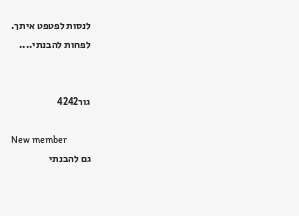לנסות לפטפט איתך.
לפחות להבנתי....


גור4242

New member
גם להבנתי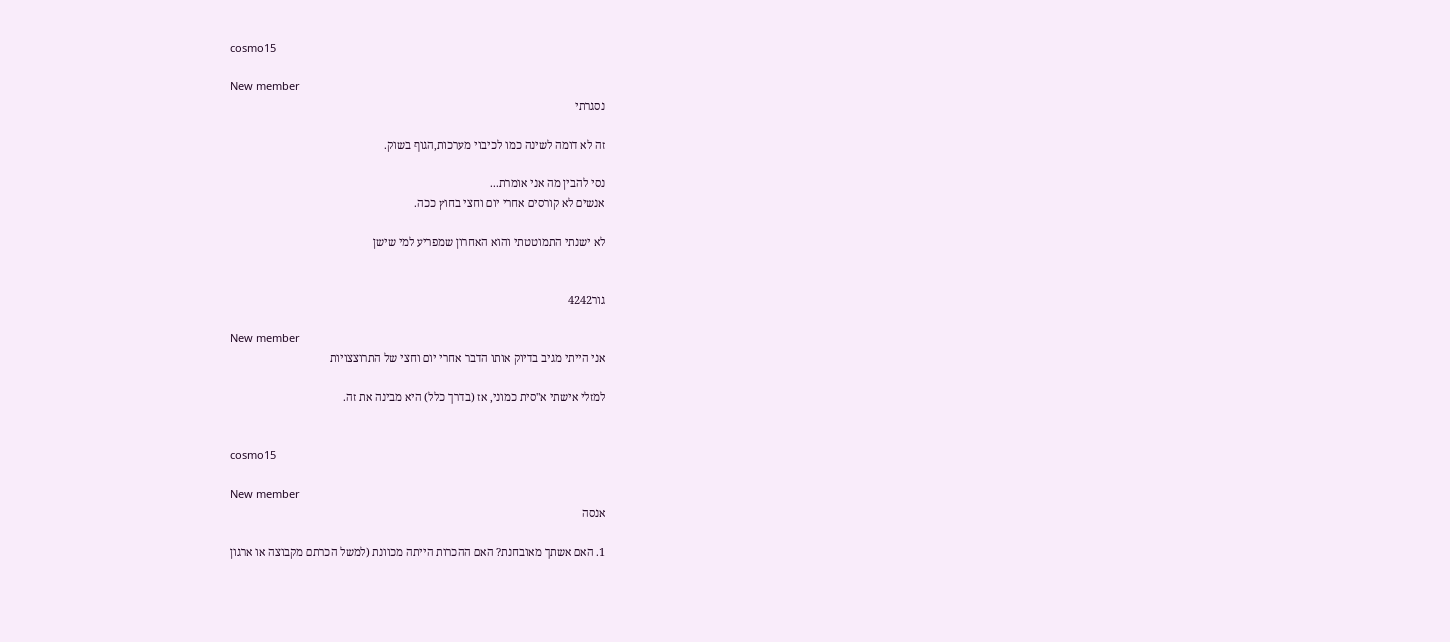cosmo15

New member
נסגרתי

זה לא דומה לשינה כמו לכיבוי מערכות,הגוף בשוק.

נסי להבין מה אני אומרת...
אנשים לא קורסים אחרי יום וחצי בחוץ ככה.

לא ישנתי התמוטטתי והוא האחרון שמפריע למי שישן


גור4242

New member
אני הייתי מגיב בדיוק אותו הדבר אחרי יום וחצי של התרוצצויות

למזלי אישתי א"סית כמוני, אז (בדרך כלל) היא מבינה את זה.


cosmo15

New member
אנסה

1. האם אשתך מאובחנת? האם ההכרות הייתה מכוונת (למשל הכרתם מקבוצה או ארגון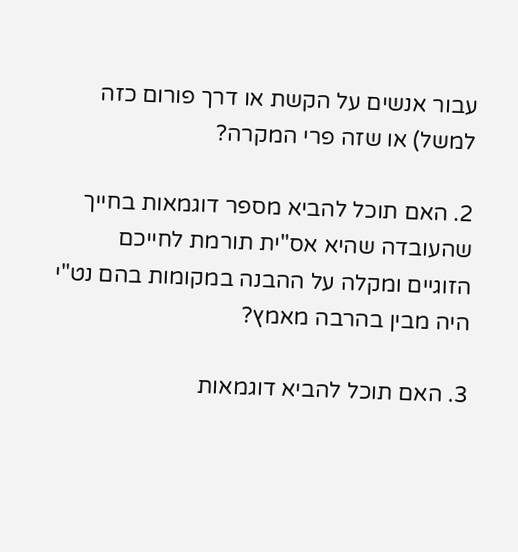עבור אנשים על הקשת או דרך פורום כזה למשל) או שזה פרי המקרה?

2. האם תוכל להביא מספר דוגמאות בחייך שהעובדה שהיא אס"ית תורמת לחייכם הזוגיים ומקלה על ההבנה במקומות בהם נט"י היה מבין בהרבה מאמץ?

3. האם תוכל להביא דוגמאות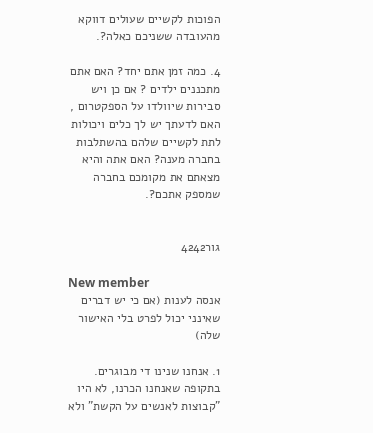הפוכות לקשיים שעולים דווקא מהעובדה ששניכם כאלה?.

4. כמה זמן אתם יחד? האם אתם מתכננים ילדים ? אם כן ויש סבירות שיוולדו על הספקטרום , האם לדעתך יש לך כלים ויכולות לתת לקשיים שלהם בהשתלבות בחברה מענה? האם אתה והיא מצאתם את מקומכם בחברה שמספק אתכם?.


גור4242

New member
אנסה לענות (אם כי יש דברים שאינני יכול לפרט בלי האישור שלה)

1. אנחנו שנינו די מבוגרים. בתקופה שאנחנו הכרנו, לא היו "קבוצות לאנשים על הקשת" ולא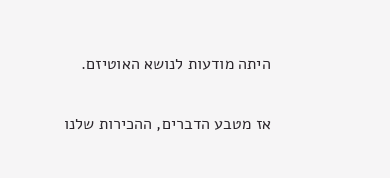היתה מודעות לנושא האוטיזם.

אז מטבע הדברים, ההכירות שלנו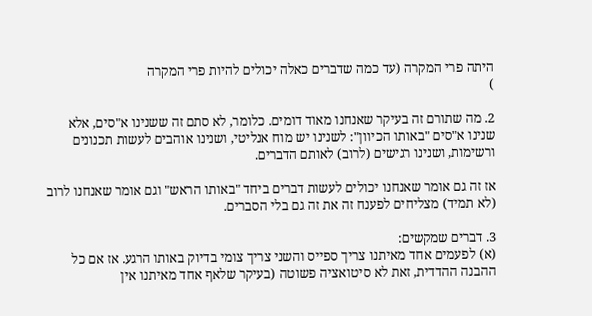היתה פרי המקרה (עד כמה שדברים כאלה יכולים להיות פרי המקרה
)

2. מה שתורם זה בעיקר שאנחנו מאוד דומים. כלומר, לא סתם זה ששנינו א"סים, אלא שנינו א"סים "באותו הכיוון": לשנינו יש מוח אנליטי, ושנינו אוהבים לעשות תכנונים ורשימות, ושנינו רגישים (לרוב) לאותם הדברים.

אז זה גם אומר שאנחנו יכולים לעשות דברים ביחד "באותו הראש" וגם אומר שאנחנו לרוב (לא תמיד) מצליחים לפענח זה את זה גם בלי הסברים.

3. דברים שמקשים:
(א) לפעמים אחד מאיתנו צריך ספייס והשני צריך צומי בדיוק באותו הרגע. אז אם כל ההבנה ההדדית, זאת לא סיטואציה פשוטה (בעיקר שלאף אחד מאיתנו אין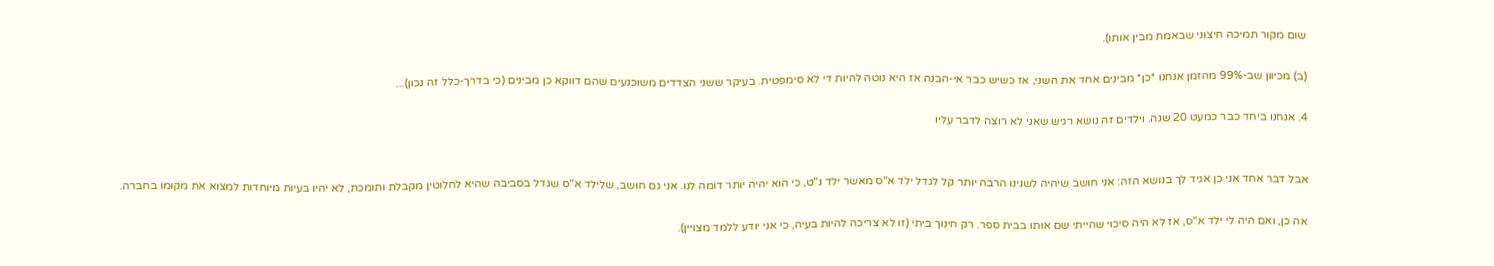שום מקור תמיכה חיצוני שבאמת מבין אותו).

(ב) מכיוון שב-99% מהזמן אנחנו *כן* מבינים אחד את השני, אז כשיש כבר אי-הבנה אז היא נוטה להיות די לא סימפטית. בעיקר ששני הצדדים משוכנעים שהם דווקא כן מבינים (כי בדרך-כלל זה נכון)...

4. אנחנו ביחד כבר כמעט 20 שנה. וילדים זה נושא רגיש שאני לא רוצה לדבר עליו


אבל דבר אחד אני כן אגיד לך בנושא הזה: אני חושב שיהיה לשנינו הרבה יותר קל לגדל ילד א"ס מאשר ילד נ"ט, כי הוא יהיה יותר דומה לנו. אני גם חושב, שלילד א"ס שגדל בסביבה שהיא לחלוטין מקבלת ותומכת, לא יהיו בעיות מיוחדות למצוא את מקומו בחברה.

אה כן, ואם היה לי ילד א"ס, אז לא היה סיכוי שהייתי שם אותו בבית ספר. רק חינוך ביתי (זו לא צריכה להיות בעיה, כי אני יודע ללמד מצויין).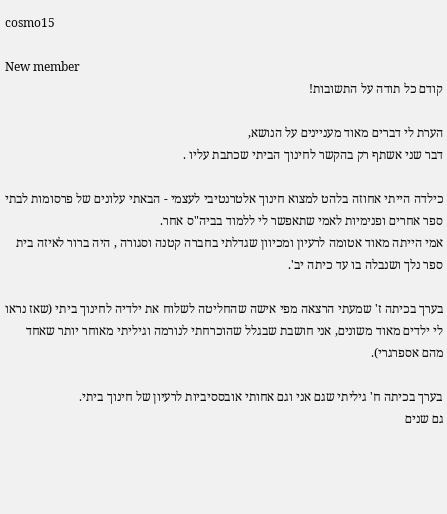cosmo15

New member
קודם כל תודה על התשובות!

הערת לי דברים מאוד מעניינים על הנושא,
דבר שני אשתף רק בהקשר לחינוך הביתי שכתבת עליו .

כילדה הייתי אחוזה בלהט למצוא חינוך אלטרנטיבי לעצמי - הבאתי עלונים של פרסומות לבתי ספר אחרים ופנימיות לאמי שתאפשר לי ללמוד בביה"ס אחר.
אמי הייתה מאוד אטומה לרעיון ומכיוון שגדלתי בחברה קטנה וסגורה , היה ברור לאיזה בית ספר נלך ושנבלה בו עד כיתה יב'.

בערך בכיתה ז' שמעתי הרצאה מפי אישה שהחליטה לשלוח את ילדיה לחינוך ביתי (שאז נראו לי ילדים מאוד משונים, אני חושבת שבגלל שהוכרחתי לנורמה וגיליתי מאוחר יותר שאחד מהם אספרגרי).

בערך בכיתה ח' גיליתי שגם אני וגם אחותי אובססיביות לרעיון של חינוך ביתי.
גם שנים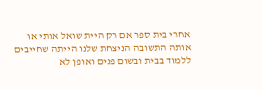אחרי בית ספר אם רק היית שואל אותי או אותה התשובה הניצחת שלנו הייתה שחייבים ללמוד בבית ובשום פנים ואופן לא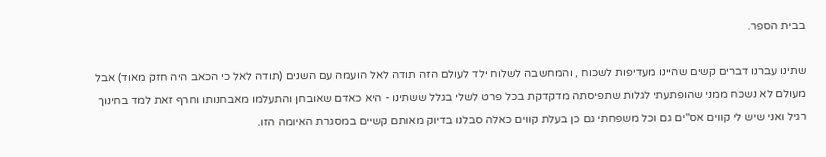בבית הספר.

שתינו עברנו דברים קשים שהיינו מעדיפות לשכוח , והמחשבה לשלוח ילד לעולם הזה תודה לאל הועמה עם השנים (תודה לאל כי הכאב היה חזק מאוד) אבל מעולם לא נשכח ממני שהופתעתי לגלות שתפיסתה מדקדקת בכל פרט לשלי בגלל ששתינו - היא כאדם שאובחן והתעלמו מאבחנותו וחרף זאת למד בחינוך רגיל ואני שיש לי קווים אס"ים גם וכל משפחתי גם כן בעלת קווים כאלה סבלנו בדיוק מאותם קשיים במסגרת האיומה הזו.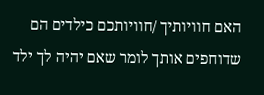האם חוויותיך /חוויותכם כילדים הם שדוחפים אותך לומר שאם יהיה לך ילד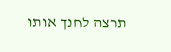תרצה לחנך אותו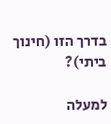בדרך הזו (חינוך ביתי)?

למעלה